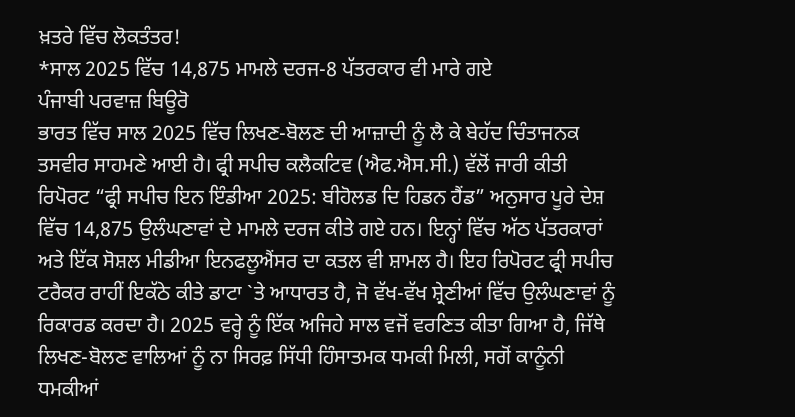ਖ਼ਤਰੇ ਵਿੱਚ ਲੋਕਤੰਤਰ!
*ਸਾਲ 2025 ਵਿੱਚ 14,875 ਮਾਮਲੇ ਦਰਜ-8 ਪੱਤਰਕਾਰ ਵੀ ਮਾਰੇ ਗਏ
ਪੰਜਾਬੀ ਪਰਵਾਜ਼ ਬਿਊਰੋ
ਭਾਰਤ ਵਿੱਚ ਸਾਲ 2025 ਵਿੱਚ ਲਿਖਣ-ਬੋਲਣ ਦੀ ਆਜ਼ਾਦੀ ਨੂੰ ਲੈ ਕੇ ਬੇਹੱਦ ਚਿੰਤਾਜਨਕ ਤਸਵੀਰ ਸਾਹਮਣੇ ਆਈ ਹੈ। ਫ੍ਰੀ ਸਪੀਚ ਕਲੈਕਟਿਵ (ਐਫ.ਐਸ.ਸੀ.) ਵੱਲੋਂ ਜਾਰੀ ਕੀਤੀ ਰਿਪੋਰਟ “ਫ੍ਰੀ ਸਪੀਚ ਇਨ ਇੰਡੀਆ 2025: ਬੀਹੋਲਡ ਦਿ ਹਿਡਨ ਹੈਂਡ” ਅਨੁਸਾਰ ਪੂਰੇ ਦੇਸ਼ ਵਿੱਚ 14,875 ਉਲੰਘਣਾਵਾਂ ਦੇ ਮਾਮਲੇ ਦਰਜ ਕੀਤੇ ਗਏ ਹਨ। ਇਨ੍ਹਾਂ ਵਿੱਚ ਅੱਠ ਪੱਤਰਕਾਰਾਂ ਅਤੇ ਇੱਕ ਸੋਸ਼ਲ ਮੀਡੀਆ ਇਨਫਲੂਐਂਸਰ ਦਾ ਕਤਲ ਵੀ ਸ਼ਾਮਲ ਹੈ। ਇਹ ਰਿਪੋਰਟ ਫ੍ਰੀ ਸਪੀਚ ਟਰੈਕਰ ਰਾਹੀਂ ਇਕੱਠੇ ਕੀਤੇ ਡਾਟਾ `ਤੇ ਆਧਾਰਤ ਹੈ, ਜੋ ਵੱਖ-ਵੱਖ ਸ਼੍ਰੇਣੀਆਂ ਵਿੱਚ ਉਲੰਘਣਾਵਾਂ ਨੂੰ ਰਿਕਾਰਡ ਕਰਦਾ ਹੈ। 2025 ਵਰ੍ਹੇ ਨੂੰ ਇੱਕ ਅਜਿਹੇ ਸਾਲ ਵਜੋਂ ਵਰਣਿਤ ਕੀਤਾ ਗਿਆ ਹੈ, ਜਿੱਥੇ ਲਿਖਣ-ਬੋਲਣ ਵਾਲਿਆਂ ਨੂੰ ਨਾ ਸਿਰਫ਼ ਸਿੱਧੀ ਹਿੰਸਾਤਮਕ ਧਮਕੀ ਮਿਲੀ, ਸਗੋਂ ਕਾਨੂੰਨੀ ਧਮਕੀਆਂ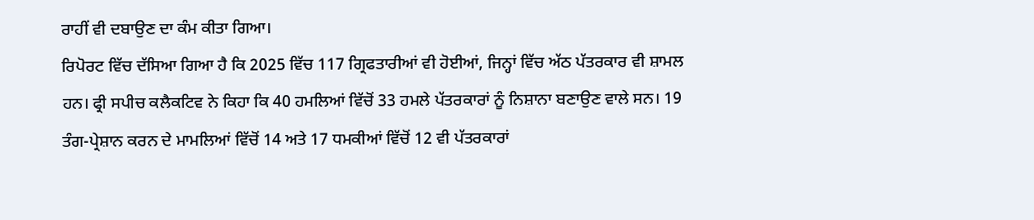ਰਾਹੀਂ ਵੀ ਦਬਾਉਣ ਦਾ ਕੰਮ ਕੀਤਾ ਗਿਆ।
ਰਿਪੋਰਟ ਵਿੱਚ ਦੱਸਿਆ ਗਿਆ ਹੈ ਕਿ 2025 ਵਿੱਚ 117 ਗ੍ਰਿਫਤਾਰੀਆਂ ਵੀ ਹੋਈਆਂ, ਜਿਨ੍ਹਾਂ ਵਿੱਚ ਅੱਠ ਪੱਤਰਕਾਰ ਵੀ ਸ਼ਾਮਲ ਹਨ। ਫ੍ਰੀ ਸਪੀਚ ਕਲੈਕਟਿਵ ਨੇ ਕਿਹਾ ਕਿ 40 ਹਮਲਿਆਂ ਵਿੱਚੋਂ 33 ਹਮਲੇ ਪੱਤਰਕਾਰਾਂ ਨੂੰ ਨਿਸ਼ਾਨਾ ਬਣਾਉਣ ਵਾਲੇ ਸਨ। 19 ਤੰਗ-ਪ੍ਰੇਸ਼ਾਨ ਕਰਨ ਦੇ ਮਾਮਲਿਆਂ ਵਿੱਚੋਂ 14 ਅਤੇ 17 ਧਮਕੀਆਂ ਵਿੱਚੋਂ 12 ਵੀ ਪੱਤਰਕਾਰਾਂ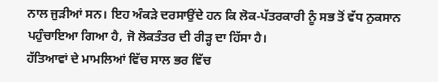ਨਾਲ ਜੁੜੀਆਂ ਸਨ। ਇਹ ਅੰਕੜੇ ਦਰਸਾਉਂਦੇ ਹਨ ਕਿ ਲੋਕ-ਪੱਤਰਕਾਰੀ ਨੂੰ ਸਭ ਤੋਂ ਵੱਧ ਨੁਕਸਾਨ ਪਹੁੰਚਾਇਆ ਗਿਆ ਹੈ, ਜੋ ਲੋਕਤੰਤਰ ਦੀ ਰੀੜ੍ਹ ਦਾ ਹਿੱਸਾ ਹੈ।
ਹੱਤਿਆਵਾਂ ਦੇ ਮਾਮਲਿਆਂ ਵਿੱਚ ਸਾਲ ਭਰ ਵਿੱਚ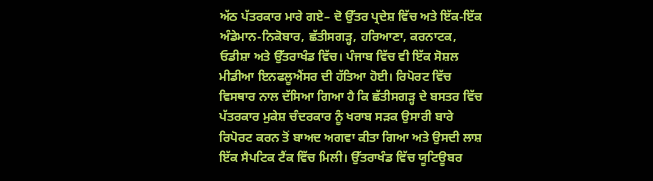ਅੱਠ ਪੱਤਰਕਾਰ ਮਾਰੇ ਗਏ– ਦੋ ਉੱਤਰ ਪ੍ਰਦੇਸ਼ ਵਿੱਚ ਅਤੇ ਇੱਕ-ਇੱਕ ਅੰਡੇਮਾਨ-ਨਿਕੋਬਾਰ, ਛੱਤੀਸਗੜ੍ਹ, ਹਰਿਆਣਾ, ਕਰਨਾਟਕ, ਓਡੀਸ਼ਾ ਅਤੇ ਉੱਤਰਾਖੰਡ ਵਿੱਚ। ਪੰਜਾਬ ਵਿੱਚ ਵੀ ਇੱਕ ਸੋਸ਼ਲ ਮੀਡੀਆ ਇਨਫਲੂਐਂਸਰ ਦੀ ਹੱਤਿਆ ਹੋਈ। ਰਿਪੋਰਟ ਵਿੱਚ ਵਿਸਥਾਰ ਨਾਲ ਦੱਸਿਆ ਗਿਆ ਹੈ ਕਿ ਛੱਤੀਸਗੜ੍ਹ ਦੇ ਬਸਤਰ ਵਿੱਚ ਪੱਤਰਕਾਰ ਮੁਕੇਸ਼ ਚੰਦਰਕਾਰ ਨੂੰ ਖਰਾਬ ਸੜਕ ਉਸਾਰੀ ਬਾਰੇ ਰਿਪੋਰਟ ਕਰਨ ਤੋਂ ਬਾਅਦ ਅਗਵਾ ਕੀਤਾ ਗਿਆ ਅਤੇ ਉਸਦੀ ਲਾਸ਼ ਇੱਕ ਸੈਪਟਿਕ ਟੈਂਕ ਵਿੱਚ ਮਿਲੀ। ਉੱਤਰਾਖੰਡ ਵਿੱਚ ਯੂਟਿਊਬਰ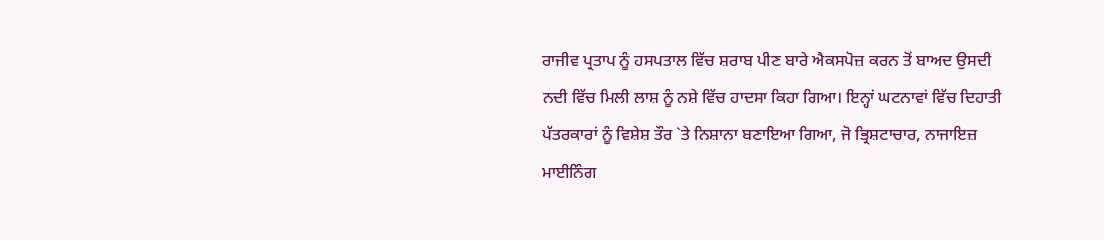ਰਾਜੀਵ ਪ੍ਰਤਾਪ ਨੂੰ ਹਸਪਤਾਲ ਵਿੱਚ ਸ਼ਰਾਬ ਪੀਣ ਬਾਰੇ ਐਕਸਪੋਜ਼ ਕਰਨ ਤੋਂ ਬਾਅਦ ਉਸਦੀ ਨਦੀ ਵਿੱਚ ਮਿਲੀ ਲਾਸ਼ ਨੂੰ ਨਸ਼ੇ ਵਿੱਚ ਹਾਦਸਾ ਕਿਹਾ ਗਿਆ। ਇਨ੍ਹਾਂ ਘਟਨਾਵਾਂ ਵਿੱਚ ਦਿਹਾਤੀ ਪੱਤਰਕਾਰਾਂ ਨੂੰ ਵਿਸ਼ੇਸ਼ ਤੌਰ `ਤੇ ਨਿਸ਼ਾਨਾ ਬਣਾਇਆ ਗਿਆ, ਜੋ ਭ੍ਰਿਸ਼ਟਾਚਾਰ, ਨਾਜਾਇਜ਼ ਮਾਈਨਿੰਗ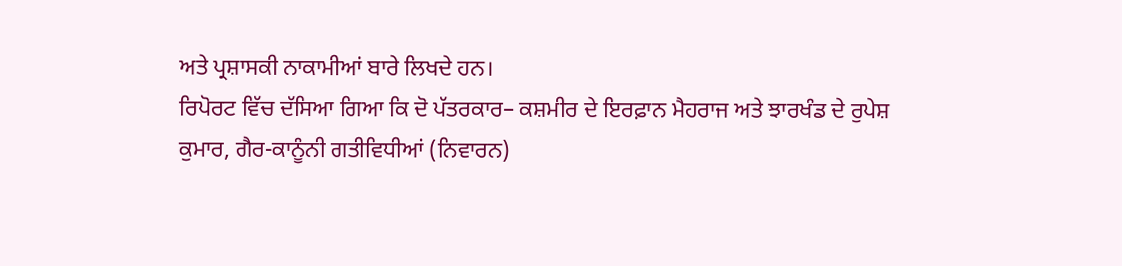ਅਤੇ ਪ੍ਰਸ਼ਾਸਕੀ ਨਾਕਾਮੀਆਂ ਬਾਰੇ ਲਿਖਦੇ ਹਨ।
ਰਿਪੋਰਟ ਵਿੱਚ ਦੱਸਿਆ ਗਿਆ ਕਿ ਦੋ ਪੱਤਰਕਾਰ– ਕਸ਼ਮੀਰ ਦੇ ਇਰਫ਼ਾਨ ਮੈਹਰਾਜ ਅਤੇ ਝਾਰਖੰਡ ਦੇ ਰੁਪੇਸ਼ ਕੁਮਾਰ, ਗੈਰ-ਕਾਨੂੰਨੀ ਗਤੀਵਿਧੀਆਂ (ਨਿਵਾਰਨ)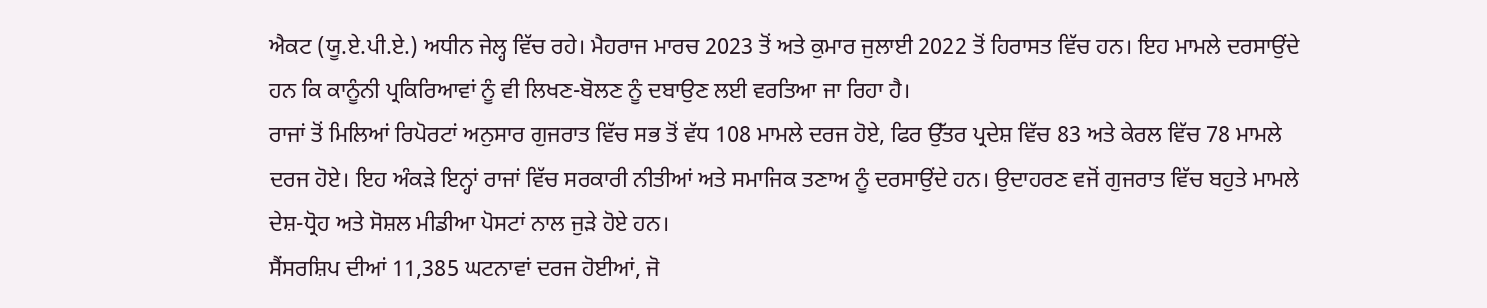ਐਕਟ (ਯੂ.ਏ.ਪੀ.ਏ.) ਅਧੀਨ ਜੇਲ੍ਹ ਵਿੱਚ ਰਹੇ। ਮੈਹਰਾਜ ਮਾਰਚ 2023 ਤੋਂ ਅਤੇ ਕੁਮਾਰ ਜੁਲਾਈ 2022 ਤੋਂ ਹਿਰਾਸਤ ਵਿੱਚ ਹਨ। ਇਹ ਮਾਮਲੇ ਦਰਸਾਉਂਦੇ ਹਨ ਕਿ ਕਾਨੂੰਨੀ ਪ੍ਰਕਿਰਿਆਵਾਂ ਨੂੰ ਵੀ ਲਿਖਣ-ਬੋਲਣ ਨੂੰ ਦਬਾਉਣ ਲਈ ਵਰਤਿਆ ਜਾ ਰਿਹਾ ਹੈ।
ਰਾਜਾਂ ਤੋਂ ਮਿਲਿਆਂ ਰਿਪੋਰਟਾਂ ਅਨੁਸਾਰ ਗੁਜਰਾਤ ਵਿੱਚ ਸਭ ਤੋਂ ਵੱਧ 108 ਮਾਮਲੇ ਦਰਜ ਹੋਏ, ਫਿਰ ਉੱਤਰ ਪ੍ਰਦੇਸ਼ ਵਿੱਚ 83 ਅਤੇ ਕੇਰਲ ਵਿੱਚ 78 ਮਾਮਲੇ ਦਰਜ ਹੋਏ। ਇਹ ਅੰਕੜੇ ਇਨ੍ਹਾਂ ਰਾਜਾਂ ਵਿੱਚ ਸਰਕਾਰੀ ਨੀਤੀਆਂ ਅਤੇ ਸਮਾਜਿਕ ਤਣਾਅ ਨੂੰ ਦਰਸਾਉਂਦੇ ਹਨ। ਉਦਾਹਰਣ ਵਜੋਂ ਗੁਜਰਾਤ ਵਿੱਚ ਬਹੁਤੇ ਮਾਮਲੇ ਦੇਸ਼-ਧ੍ਰੋਹ ਅਤੇ ਸੋਸ਼ਲ ਮੀਡੀਆ ਪੋਸਟਾਂ ਨਾਲ ਜੁੜੇ ਹੋਏ ਹਨ।
ਸੈਂਸਰਸ਼ਿਪ ਦੀਆਂ 11,385 ਘਟਨਾਵਾਂ ਦਰਜ ਹੋਈਆਂ, ਜੋ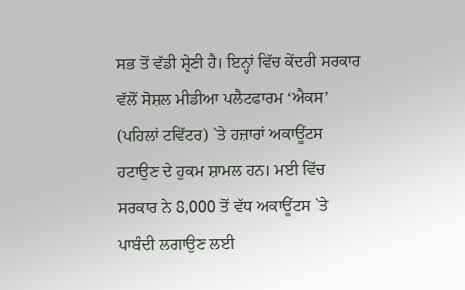ਸਭ ਤੋਂ ਵੱਡੀ ਸ਼੍ਰੇਣੀ ਹੈ। ਇਨ੍ਹਾਂ ਵਿੱਚ ਕੇਂਦਰੀ ਸਰਕਾਰ ਵੱਲੋਂ ਸੋਸ਼ਲ ਮੀਡੀਆ ਪਲੈਟਫਾਰਮ ‘ਐਕਸ’ (ਪਹਿਲਾਂ ਟਵਿੱਟਰ) `ਤੇ ਹਜ਼ਾਰਾਂ ਅਕਾਊਂਟਸ ਹਟਾਉਣ ਦੇ ਹੁਕਮ ਸ਼ਾਮਲ ਹਨ। ਮਈ ਵਿੱਚ ਸਰਕਾਰ ਨੇ 8,000 ਤੋਂ ਵੱਧ ਅਕਾਊਂਟਸ `ਤੇ ਪਾਬੰਦੀ ਲਗਾਉਣ ਲਈ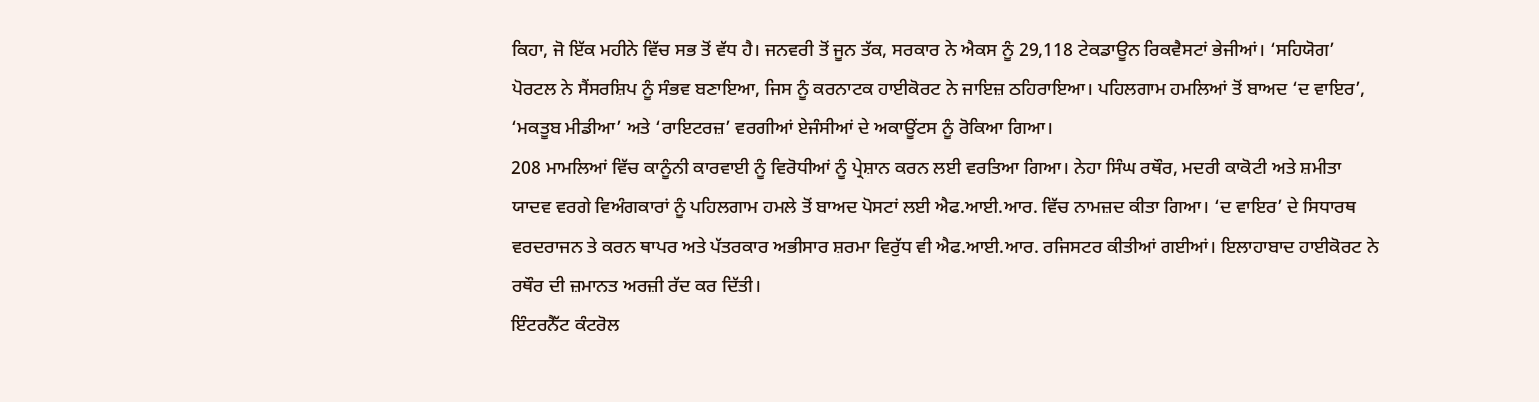ਕਿਹਾ, ਜੋ ਇੱਕ ਮਹੀਨੇ ਵਿੱਚ ਸਭ ਤੋਂ ਵੱਧ ਹੈ। ਜਨਵਰੀ ਤੋਂ ਜੂਨ ਤੱਕ, ਸਰਕਾਰ ਨੇ ਐਕਸ ਨੂੰ 29,118 ਟੇਕਡਾਊਨ ਰਿਕਵੈਸਟਾਂ ਭੇਜੀਆਂ। ‘ਸਹਿਯੋਗ’ ਪੋਰਟਲ ਨੇ ਸੈਂਸਰਸ਼ਿਪ ਨੂੰ ਸੰਭਵ ਬਣਾਇਆ, ਜਿਸ ਨੂੰ ਕਰਨਾਟਕ ਹਾਈਕੋਰਟ ਨੇ ਜਾਇਜ਼ ਠਹਿਰਾਇਆ। ਪਹਿਲਗਾਮ ਹਮਲਿਆਂ ਤੋਂ ਬਾਅਦ ‘ਦ ਵਾਇਰ’, ‘ਮਕਤੂਬ ਮੀਡੀਆ’ ਅਤੇ ‘ਰਾਇਟਰਜ਼’ ਵਰਗੀਆਂ ਏਜੰਸੀਆਂ ਦੇ ਅਕਾਊਂਟਸ ਨੂੰ ਰੋਕਿਆ ਗਿਆ।
208 ਮਾਮਲਿਆਂ ਵਿੱਚ ਕਾਨੂੰਨੀ ਕਾਰਵਾਈ ਨੂੰ ਵਿਰੋਧੀਆਂ ਨੂੰ ਪ੍ਰੇਸ਼ਾਨ ਕਰਨ ਲਈ ਵਰਤਿਆ ਗਿਆ। ਨੇਹਾ ਸਿੰਘ ਰਥੌਰ, ਮਦਰੀ ਕਾਕੋਟੀ ਅਤੇ ਸ਼ਮੀਤਾ ਯਾਦਵ ਵਰਗੇ ਵਿਅੰਗਕਾਰਾਂ ਨੂੰ ਪਹਿਲਗਾਮ ਹਮਲੇ ਤੋਂ ਬਾਅਦ ਪੋਸਟਾਂ ਲਈ ਐਫ.ਆਈ.ਆਰ. ਵਿੱਚ ਨਾਮਜ਼ਦ ਕੀਤਾ ਗਿਆ। ‘ਦ ਵਾਇਰ’ ਦੇ ਸਿਧਾਰਥ ਵਰਦਰਾਜਨ ਤੇ ਕਰਨ ਥਾਪਰ ਅਤੇ ਪੱਤਰਕਾਰ ਅਭੀਸਾਰ ਸ਼ਰਮਾ ਵਿਰੁੱਧ ਵੀ ਐਫ.ਆਈ.ਆਰ. ਰਜਿਸਟਰ ਕੀਤੀਆਂ ਗਈਆਂ। ਇਲਾਹਾਬਾਦ ਹਾਈਕੋਰਟ ਨੇ ਰਥੌਰ ਦੀ ਜ਼ਮਾਨਤ ਅਰਜ਼ੀ ਰੱਦ ਕਰ ਦਿੱਤੀ।
ਇੰਟਰਨੈੱਟ ਕੰਟਰੋਲ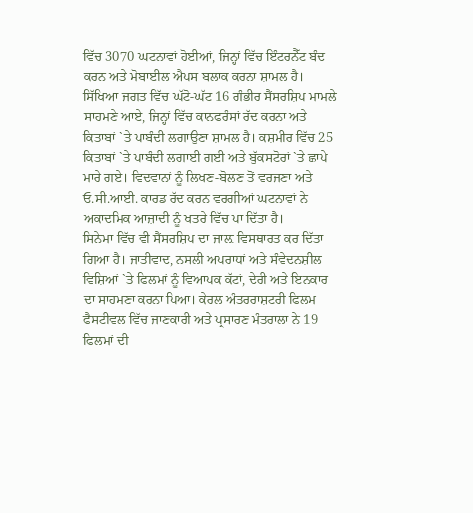ਵਿੱਚ 3070 ਘਟਨਾਵਾਂ ਹੋਈਆਂ, ਜਿਨ੍ਹਾਂ ਵਿੱਚ ਇੰਟਰਨੈੱਟ ਬੰਦ ਕਰਨ ਅਤੇ ਮੋਬਾਈਲ ਐਪਸ ਬਲਾਕ ਕਰਨਾ ਸ਼ਾਮਲ ਹੈ।
ਸਿੱਖਿਆ ਜਗਤ ਵਿੱਚ ਘੱਟੋ-ਘੱਟ 16 ਗੰਭੀਰ ਸੈਂਸਰਸ਼ਿਪ ਮਾਮਲੇ ਸਾਹਮਣੇ ਆਏ, ਜਿਨ੍ਹਾਂ ਵਿੱਚ ਕਾਨਫਰੰਸਾਂ ਰੱਦ ਕਰਨਾ ਅਤੇ ਕਿਤਾਬਾਂ `ਤੇ ਪਾਬੰਦੀ ਲਗਾਉਣਾ ਸ਼ਾਮਲ ਹੈ। ਕਸ਼ਮੀਰ ਵਿੱਚ 25 ਕਿਤਾਬਾਂ `ਤੇ ਪਾਬੰਦੀ ਲਗਾਈ ਗਈ ਅਤੇ ਬੁੱਕਸਟੋਰਾਂ `ਤੇ ਛਾਪੇ ਮਾਰੇ ਗਏ। ਵਿਦਵਾਨਾਂ ਨੂੰ ਲਿਖਣ-ਬੋਲਣ ਤੋਂ ਵਰਜਣਾ ਅਤੇ ਓ.ਸੀ.ਆਈ. ਕਾਰਡ ਰੱਦ ਕਰਨ ਵਰਗੀਆਂ ਘਟਨਾਵਾਂ ਨੇ ਅਕਾਦਮਿਕ ਆਜ਼ਾਦੀ ਨੂੰ ਖਤਰੇ ਵਿੱਚ ਪਾ ਦਿੱਤਾ ਹੈ।
ਸਿਨੇਮਾ ਵਿੱਚ ਵੀ ਸੈਂਸਰਸ਼ਿਪ ਦਾ ਜਾਲ਼ ਵਿਸਥਾਰਤ ਕਰ ਦਿੱਤਾ ਗਿਆ ਹੈ। ਜਾਤੀਵਾਦ, ਨਸਲੀ ਅਪਰਾਧਾਂ ਅਤੇ ਸੰਵੇਦਨਸ਼ੀਲ ਵਿਸ਼ਿਆਂ `ਤੇ ਫਿਲਮਾਂ ਨੂੰ ਵਿਆਪਕ ਕੱਟਾਂ, ਦੇਰੀ ਅਤੇ ਇਨਕਾਰ ਦਾ ਸਾਹਮਣਾ ਕਰਨਾ ਪਿਆ। ਕੇਰਲ ਅੰਤਰਰਾਸ਼ਟਰੀ ਫਿਲਮ ਫੈਸਟੀਵਲ ਵਿੱਚ ਜਾਣਕਾਰੀ ਅਤੇ ਪ੍ਰਸਾਰਣ ਮੰਤਰਾਲਾ ਨੇ 19 ਫਿਲਮਾਂ ਦੀ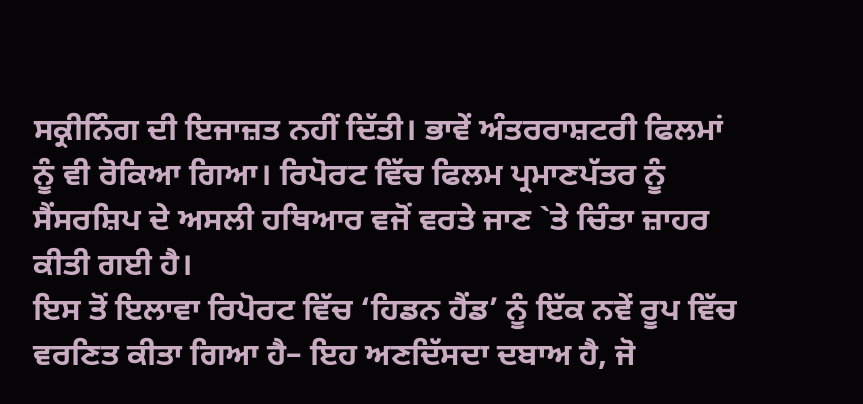ਸਕ੍ਰੀਨਿੰਗ ਦੀ ਇਜਾਜ਼ਤ ਨਹੀਂ ਦਿੱਤੀ। ਭਾਵੇਂ ਅੰਤਰਰਾਸ਼ਟਰੀ ਫਿਲਮਾਂ ਨੂੰ ਵੀ ਰੋਕਿਆ ਗਿਆ। ਰਿਪੋਰਟ ਵਿੱਚ ਫਿਲਮ ਪ੍ਰਮਾਣਪੱਤਰ ਨੂੰ ਸੈਂਸਰਸ਼ਿਪ ਦੇ ਅਸਲੀ ਹਥਿਆਰ ਵਜੋਂ ਵਰਤੇ ਜਾਣ `ਤੇ ਚਿੰਤਾ ਜ਼ਾਹਰ ਕੀਤੀ ਗਈ ਹੈ।
ਇਸ ਤੋਂ ਇਲਾਵਾ ਰਿਪੋਰਟ ਵਿੱਚ ‘ਹਿਡਨ ਹੈਂਡ’ ਨੂੰ ਇੱਕ ਨਵੇਂ ਰੂਪ ਵਿੱਚ ਵਰਣਿਤ ਕੀਤਾ ਗਿਆ ਹੈ– ਇਹ ਅਣਦਿੱਸਦਾ ਦਬਾਅ ਹੈ, ਜੋ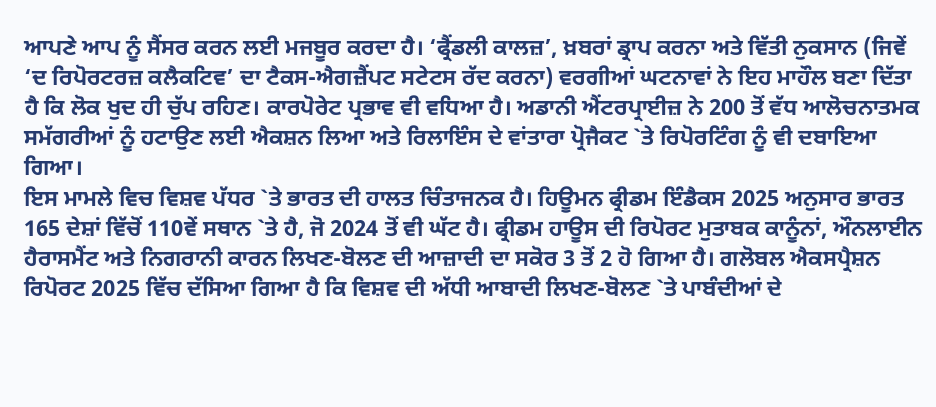ਆਪਣੇ ਆਪ ਨੂੰ ਸੈਂਸਰ ਕਰਨ ਲਈ ਮਜਬੂਰ ਕਰਦਾ ਹੈ। ‘ਫ੍ਰੈਂਡਲੀ ਕਾਲਜ਼’, ਖ਼ਬਰਾਂ ਡ੍ਰਾਪ ਕਰਨਾ ਅਤੇ ਵਿੱਤੀ ਨੁਕਸਾਨ (ਜਿਵੇਂ ‘ਦ ਰਿਪੋਰਟਰਜ਼ ਕਲੈਕਟਿਵ’ ਦਾ ਟੈਕਸ-ਐਗਜ਼ੈਂਪਟ ਸਟੇਟਸ ਰੱਦ ਕਰਨਾ) ਵਰਗੀਆਂ ਘਟਨਾਵਾਂ ਨੇ ਇਹ ਮਾਹੌਲ ਬਣਾ ਦਿੱਤਾ ਹੈ ਕਿ ਲੋਕ ਖੁਦ ਹੀ ਚੁੱਪ ਰਹਿਣ। ਕਾਰਪੋਰੇਟ ਪ੍ਰਭਾਵ ਵੀ ਵਧਿਆ ਹੈ। ਅਡਾਨੀ ਐਂਟਰਪ੍ਰਾਈਜ਼ ਨੇ 200 ਤੋਂ ਵੱਧ ਆਲੋਚਨਾਤਮਕ ਸਮੱਗਰੀਆਂ ਨੂੰ ਹਟਾਉਣ ਲਈ ਐਕਸ਼ਨ ਲਿਆ ਅਤੇ ਰਿਲਾਇੰਸ ਦੇ ਵਾਂਤਾਰਾ ਪ੍ਰੋਜੈਕਟ `ਤੇ ਰਿਪੋਰਟਿੰਗ ਨੂੰ ਵੀ ਦਬਾਇਆ ਗਿਆ।
ਇਸ ਮਾਮਲੇ ਵਿਚ ਵਿਸ਼ਵ ਪੱਧਰ `ਤੇ ਭਾਰਤ ਦੀ ਹਾਲਤ ਚਿੰਤਾਜਨਕ ਹੈ। ਹਿਊਮਨ ਫ੍ਰੀਡਮ ਇੰਡੈਕਸ 2025 ਅਨੁਸਾਰ ਭਾਰਤ 165 ਦੇਸ਼ਾਂ ਵਿੱਚੋਂ 110ਵੇਂ ਸਥਾਨ `ਤੇ ਹੈ, ਜੋ 2024 ਤੋਂ ਵੀ ਘੱਟ ਹੈ। ਫ੍ਰੀਡਮ ਹਾਊਸ ਦੀ ਰਿਪੋਰਟ ਮੁਤਾਬਕ ਕਾਨੂੰਨਾਂ, ਔਨਲਾਈਨ ਹੈਰਾਸਮੈਂਟ ਅਤੇ ਨਿਗਰਾਨੀ ਕਾਰਨ ਲਿਖਣ-ਬੋਲਣ ਦੀ ਆਜ਼ਾਦੀ ਦਾ ਸਕੋਰ 3 ਤੋਂ 2 ਹੋ ਗਿਆ ਹੈ। ਗਲੋਬਲ ਐਕਸਪ੍ਰੈਸ਼ਨ ਰਿਪੋਰਟ 2025 ਵਿੱਚ ਦੱਸਿਆ ਗਿਆ ਹੈ ਕਿ ਵਿਸ਼ਵ ਦੀ ਅੱਧੀ ਆਬਾਦੀ ਲਿਖਣ-ਬੋਲਣ `ਤੇ ਪਾਬੰਦੀਆਂ ਦੇ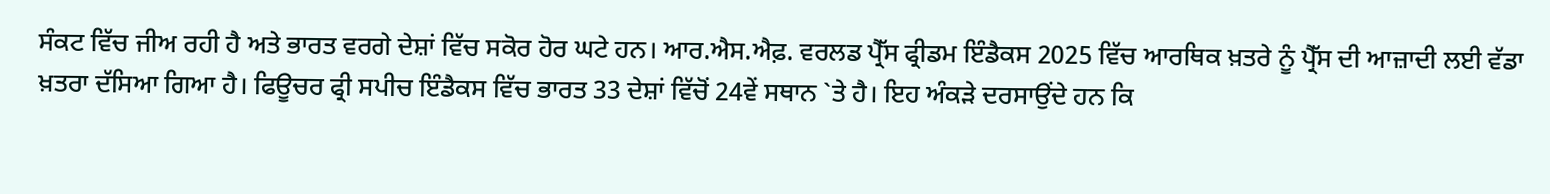ਸੰਕਟ ਵਿੱਚ ਜੀਅ ਰਹੀ ਹੈ ਅਤੇ ਭਾਰਤ ਵਰਗੇ ਦੇਸ਼ਾਂ ਵਿੱਚ ਸਕੋਰ ਹੋਰ ਘਟੇ ਹਨ। ਆਰ.ਐਸ.ਐਫ਼. ਵਰਲਡ ਪ੍ਰੈੱਸ ਫ੍ਰੀਡਮ ਇੰਡੈਕਸ 2025 ਵਿੱਚ ਆਰਥਿਕ ਖ਼ਤਰੇ ਨੂੰ ਪ੍ਰੈੱਸ ਦੀ ਆਜ਼ਾਦੀ ਲਈ ਵੱਡਾ ਖ਼ਤਰਾ ਦੱਸਿਆ ਗਿਆ ਹੈ। ਫਿਊਚਰ ਫ੍ਰੀ ਸਪੀਚ ਇੰਡੈਕਸ ਵਿੱਚ ਭਾਰਤ 33 ਦੇਸ਼ਾਂ ਵਿੱਚੋਂ 24ਵੇਂ ਸਥਾਨ `ਤੇ ਹੈ। ਇਹ ਅੰਕੜੇ ਦਰਸਾਉਂਦੇ ਹਨ ਕਿ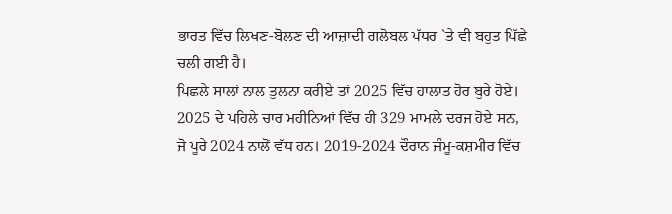ਭਾਰਤ ਵਿੱਚ ਲਿਖਣ-ਬੋਲਣ ਦੀ ਆਜ਼ਾਦੀ ਗਲੋਬਲ ਪੱਧਰ `ਤੇ ਵੀ ਬਹੁਤ ਪਿੱਛੇ ਚਲੀ ਗਈ ਹੈ।
ਪਿਛਲੇ ਸਾਲਾਂ ਨਾਲ ਤੁਲਨਾ ਕਰੀਏ ਤਾਂ 2025 ਵਿੱਚ ਹਾਲਾਤ ਹੋਰ ਬੁਰੇ ਹੋਏ। 2025 ਦੇ ਪਹਿਲੇ ਚਾਰ ਮਹੀਨਿਆਂ ਵਿੱਚ ਹੀ 329 ਮਾਮਲੇ ਦਰਜ ਹੋਏ ਸਨ, ਜੋ ਪੂਰੇ 2024 ਨਾਲੋਂ ਵੱਧ ਹਨ। 2019-2024 ਦੌਰਾਨ ਜੰਮੂ-ਕਸ਼ਮੀਰ ਵਿੱਚ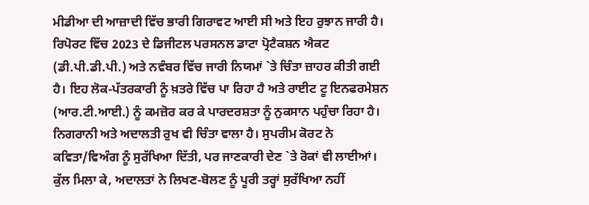ਮੀਡੀਆ ਦੀ ਆਜ਼ਾਦੀ ਵਿੱਚ ਭਾਰੀ ਗਿਰਾਵਟ ਆਈ ਸੀ ਅਤੇ ਇਹ ਰੁਝਾਨ ਜਾਰੀ ਹੈ। ਰਿਪੋਰਟ ਵਿੱਚ 2023 ਦੇ ਡਿਜੀਟਲ ਪਰਸਨਲ ਡਾਟਾ ਪ੍ਰੋਟੈਕਸ਼ਨ ਐਕਟ (ਡੀ.ਪੀ.ਡੀ.ਪੀ.) ਅਤੇ ਨਵੰਬਰ ਵਿੱਚ ਜਾਰੀ ਨਿਯਮਾਂ `ਤੇ ਚਿੰਤਾ ਜ਼ਾਹਰ ਕੀਤੀ ਗਈ ਹੈ। ਇਹ ਲੋਕ-ਪੱਤਰਕਾਰੀ ਨੂੰ ਖ਼ਤਰੇ ਵਿੱਚ ਪਾ ਰਿਹਾ ਹੈ ਅਤੇ ਰਾਈਟ ਟੂ ਇਨਫਰਮੇਸ਼ਨ (ਆਰ.ਟੀ.ਆਈ.) ਨੂੰ ਕਮਜ਼ੋਰ ਕਰ ਕੇ ਪਾਰਦਰਸ਼ਤਾ ਨੂੰ ਨੁਕਸਾਨ ਪਹੁੰਚਾ ਰਿਹਾ ਹੈ।
ਨਿਗਰਾਨੀ ਅਤੇ ਅਦਾਲਤੀ ਰੁਖ ਵੀ ਚਿੰਤਾ ਵਾਲਾ ਹੈ। ਸੁਪਰੀਮ ਕੋਰਟ ਨੇ ਕਵਿਤਾ/ਵਿਅੰਗ ਨੂੰ ਸੁਰੱਖਿਆ ਦਿੱਤੀ, ਪਰ ਜਾਣਕਾਰੀ ਦੇਣ `ਤੇ ਰੋਕਾਂ ਵੀ ਲਾਈਆਂ। ਕੁੱਲ ਮਿਲਾ ਕੇ, ਅਦਾਲਤਾਂ ਨੇ ਲਿਖਣ-ਬੋਲਣ ਨੂੰ ਪੂਰੀ ਤਰ੍ਹਾਂ ਸੁਰੱਖਿਆ ਨਹੀਂ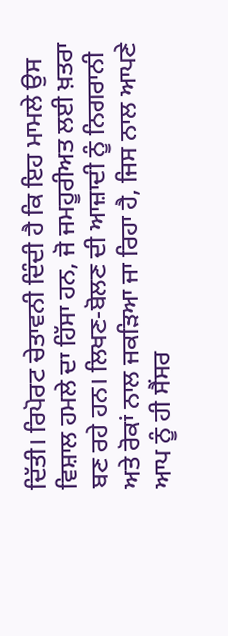ਦਿੱਤੀ। ਰਿਪੋਰਟ ਚੇਤਾਵਨੀ ਦਿੰਦੀ ਹੈ ਕਿ ਇਹ ਮਾਮਲੇ ਉਸ ਵਿਸ਼ਾਲ ਹਮਲੇ ਦਾ ਹਿੱਸਾ ਹਨ, ਜੋ ਜਮਹੂਰੀਅਤ ਲਈ ਖ਼ਤਰਾ ਬਣ ਰਹੇ ਹਨ। ਲਿਖਣ-ਬੋਲਣ ਦੀ ਆਜ਼ਾਦੀ ਨੂੰ ਨਿਗਰਾਨੀ ਅਤੇ ਰੋਕਾਂ ਨਾਲ ਜਕੜਿਆ ਜਾ ਰਿਹਾ ਹੈ, ਜਿਸ ਨਾਲ ਆਪਣੇ ਆਪ ਨੂੰ ਹੀ ਸੈਂਸਰ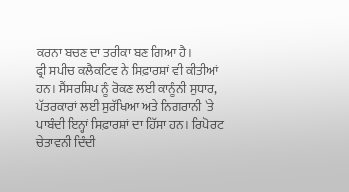ਕਰਨਾ ਬਚਣ ਦਾ ਤਰੀਕਾ ਬਣ ਗਿਆ ਹੈ।
ਫ੍ਰੀ ਸਪੀਚ ਕਲੈਕਟਿਵ ਨੇ ਸਿਫ਼ਾਰਸ਼ਾਂ ਵੀ ਕੀਤੀਆਂ ਹਨ। ਸੈਂਸਰਸ਼ਿਪ ਨੂੰ ਰੋਕਣ ਲਈ ਕਾਨੂੰਨੀ ਸੁਧਾਰ, ਪੱਤਰਕਾਰਾਂ ਲਈ ਸੁਰੱਖਿਆ ਅਤੇ ਨਿਗਰਾਨੀ `ਤੇ ਪਾਬੰਦੀ ਇਨ੍ਹਾਂ ਸਿਫ਼ਾਰਸ਼ਾਂ ਦਾ ਹਿੱਸਾ ਹਨ। ਰਿਪੋਰਟ ਚੇਤਾਵਨੀ ਦਿੰਦੀ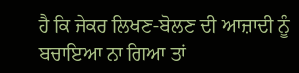ਹੈ ਕਿ ਜੇਕਰ ਲਿਖਣ-ਬੋਲਣ ਦੀ ਆਜ਼ਾਦੀ ਨੂੰ ਬਚਾਇਆ ਨਾ ਗਿਆ ਤਾਂ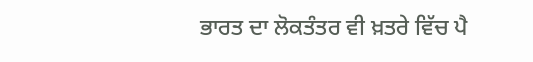ਭਾਰਤ ਦਾ ਲੋਕਤੰਤਰ ਵੀ ਖ਼ਤਰੇ ਵਿੱਚ ਪੈ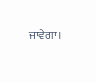ਜਾਵੇਗਾ।